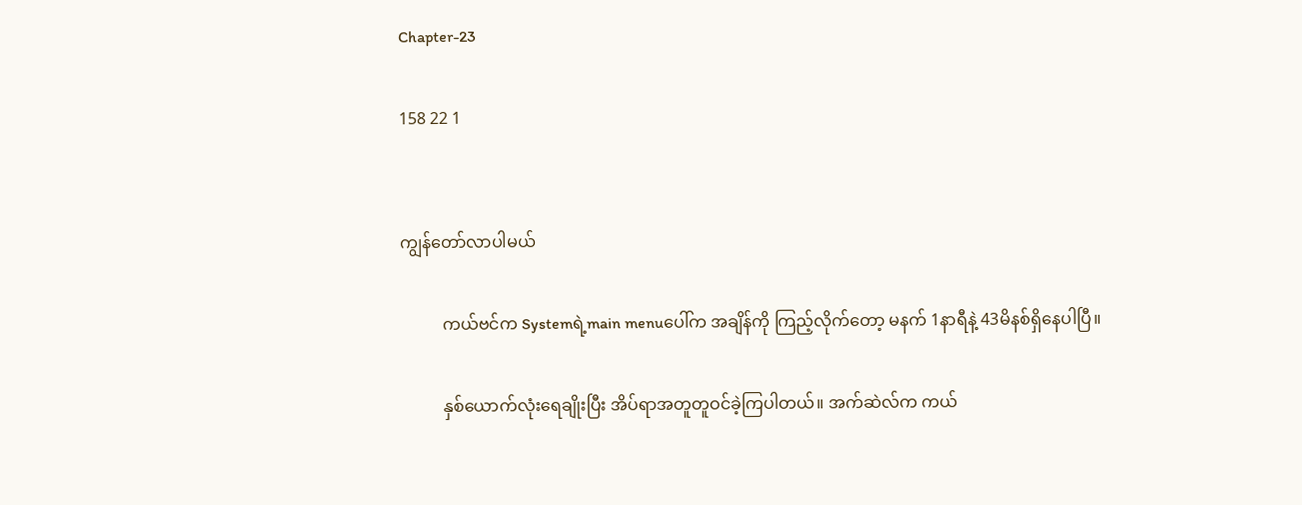Chapter-23

158 22 1


ကျွန်‌တော်လာပါမယ်

          ကယ်ဗင်က Systemရဲ့main menuပေါ်က အချိန်ကို ကြည့်လိုက်တော့ မနက် 1နာရီနဲ့ 43မိနစ်ရှိနေပါပြီ။

          နှစ်ယောက်လုံးရေချိုးပြီး အိပ်ရာအတူတူဝင်ခဲ့ကြပါတယ်။ အက်ဆဲလ်က ကယ်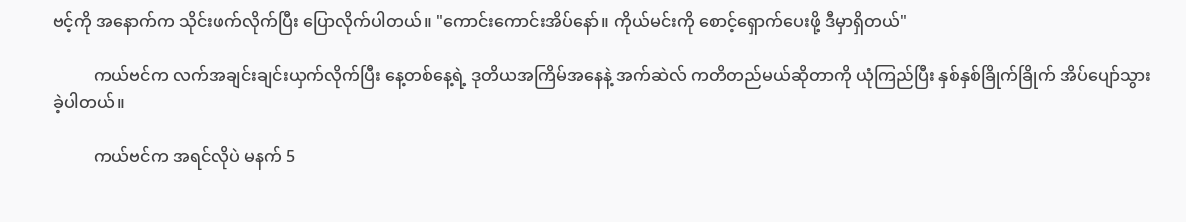ဗင့်ကို အနောက်က သိုင်းဖက်လိုက်ပြီး ပြောလိုက်ပါတယ်။ "ကောင်းကောင်းအိပ်နော်။ ကိုယ်မင်းကို စောင့်ရှောက်ပေးဖို့ ဒီမှာရှိတယ်"

          ကယ်ဗင်က လက်အချင်းချင်းယှက်လိုက်ပြီး နေ့တစ်နေ့ရဲ့ ဒုတိယအကြိမ်အနေနဲ့ အက်ဆဲလ် ကတိတည်မယ်ဆိုတာကို ယုံကြည်ပြီး နှစ်နှစ်ခြိုက်ခြိုက် အိပ်ပျော်သွားခဲ့ပါတယ်။

          ကယ်ဗင်က အရင်လိုပဲ မနက် 5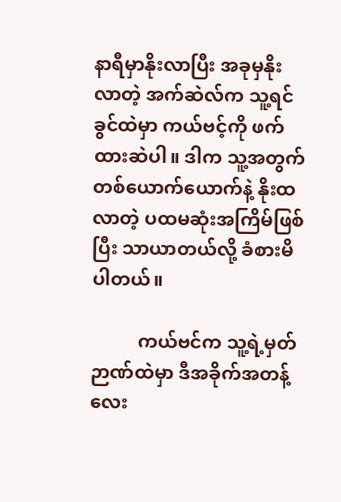နာရီမှာနိုးလာပြီး အခုမှနိုးလာတဲ့ အက်ဆဲလ်က သူ့ရင်ခွင်ထဲမှာ ကယ်ဗင့်ကို ဖက်ထားဆဲပါ။ ဒါက သူ့အတွက် တစ်ယောက်ယောက်နဲ့ နိုးထလာတဲ့ ပထမဆုံးအကြိမ်ဖြစ်ပြီး သာယာတယ်လို့ ခံစားမိပါတယ်။

          ကယ်ဗင်က သူ့ရဲ့မှတ်ဉာဏ်ထဲမှာ ဒီအခိုက်အတန့်လေး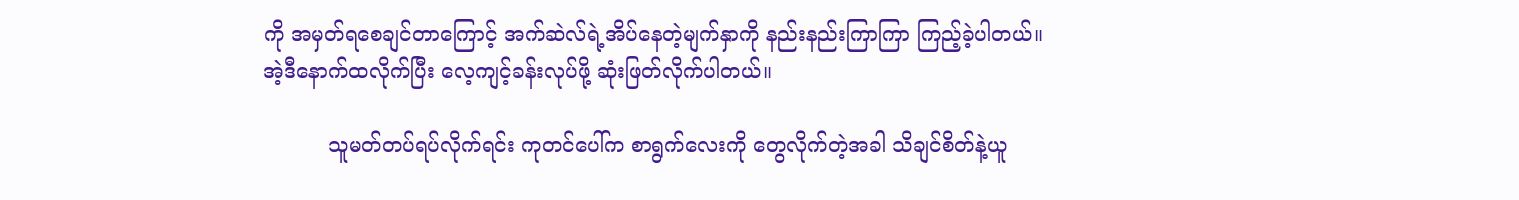ကို အမှတ်ရစေချင်တာကြောင့် အက်ဆဲလ်ရဲ့အိပ်နေတဲ့မျက်နှာကို နည်းနည်းကြာကြာ ကြည့်ခဲ့ပါတယ်။ အဲ့‌ဒီနောက်ထလိုက်ပြီး လေ့ကျင့်ခန်းလုပ်ဖို့ ဆုံးဖြတ်လိုက်ပါတယ်။

          သူမတ်တပ်ရပ်လိုက်ရင်း ကုတင်ပေါ်က စာရွက်လေးကို တွေလိုက်တဲ့အခါ သိချင်စိတ်နဲ့ယူ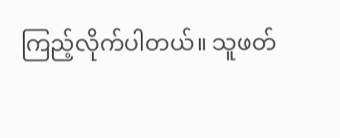ကြည့်လိုက်ပါတယ်။ သူဖတ်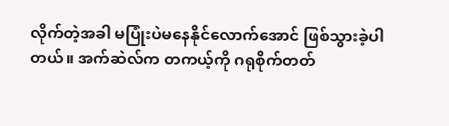လိုက်တဲ့အခါ မပြုံးပဲမနေနိုင်လောက်အောင် ဖြစ်သွားခဲ့ပါတယ်။ အက်ဆဲလ်က တကယ့်ကို ဂရုစိုက်တတ်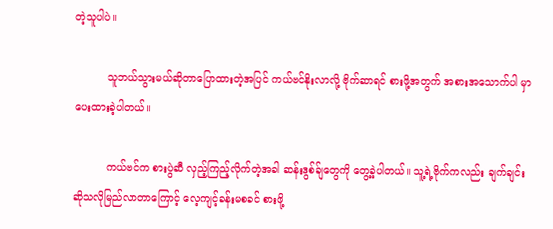တဲ့သူပါပဲ။

          သူဘယ်သွားမယ်ဆိုတာပြောထားတဲ့အပြင် ကယ်ဗင်နိုးလာလို့ ဗိုက်ဆာရင် စားဖို့အတွက် အစားအသောက်ပါ မှာပေးထားခဲ့ပါတယ်။

          ကယ်ဗင်က စားပွဲဆီ လှည့်ကြည့်လိုက်တဲ့အခါ ဆန်းဒွစ်ခ်ျတွေကို တွေ့ခဲ့ပါတယ်။ သူ့ရဲ့ဗိုက်ကလည်း ချက်ချင်းဆိုသလိုမြည်လာတာကြောင့် လေ့ကျင့်ခန်းမစခင် စားဖို့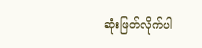ဆုံးဖြတ်လိုက်ပါ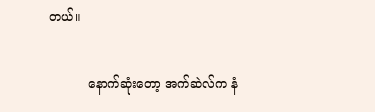တယ်။

          နောက်ဆုံးတော့ အက်ဆဲလ်က နံ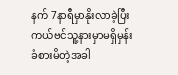နက် 7နာရီမှာနိုးလာခဲ့ပြီး ကယ်ဗင်သူ့နားမှာမရှိမှန်း ခံစားမိတဲ့အခါ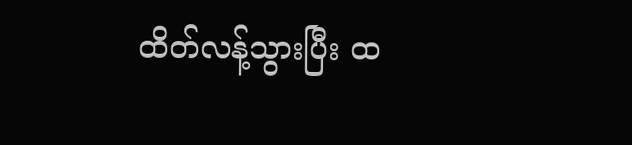ထိတ်လန့်သွားပြီး ထ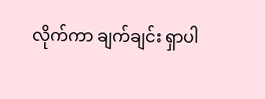လိုက်ကာ ချက်ချင်း ရှာပါ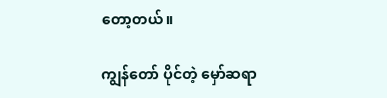တော့တယ်။

ကျွန်တော် ပိုင်တဲ့ မှော်ဆရာ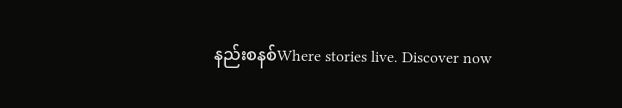နည်းစနစ်Where stories live. Discover now